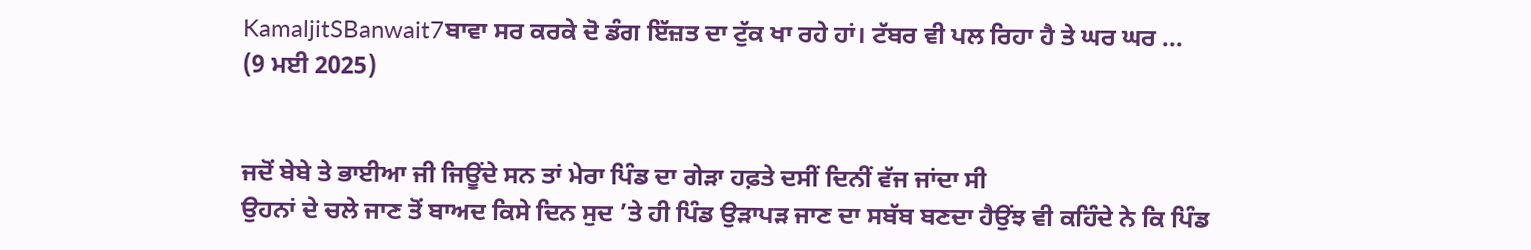KamaljitSBanwait7ਬਾਵਾ ਸਰ ਕਰਕੇ ਦੋ ਡੰਗ ਇੱਜ਼ਤ ਦਾ ਟੁੱਕ ਖਾ ਰਹੇ ਹਾਂ। ਟੱਬਰ ਵੀ ਪਲ ਰਿਹਾ ਹੈ ਤੇ ਘਰ ਘਰ ...
(9 ਮਈ 2025)


ਜਦੋਂ ਬੇਬੇ ਤੇ ਭਾਈਆ ਜੀ ਜਿਊਂਦੇ ਸਨ ਤਾਂ ਮੇਰਾ ਪਿੰਡ ਦਾ ਗੇੜਾ ਹਫ਼ਤੇ ਦਸੀਂ ਦਿਨੀਂ ਵੱਜ ਜਾਂਦਾ ਸੀ
ਉਹਨਾਂ ਦੇ ਚਲੇ ਜਾਣ ਤੋਂ ਬਾਅਦ ਕਿਸੇ ਦਿਨ ਸੁਦ ’ਤੇ ਹੀ ਪਿੰਡ ਉੜਾਪੜ ਜਾਣ ਦਾ ਸਬੱਬ ਬਣਦਾ ਹੈਉਂਝ ਵੀ ਕਹਿੰਦੇ ਨੇ ਕਿ ਪਿੰਡ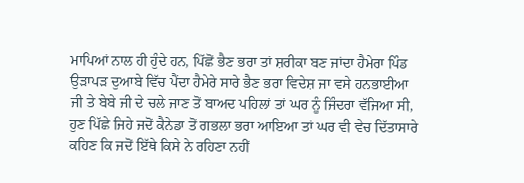ਮਾਪਿਆਂ ਨਾਲ ਹੀ ਹੁੰਦੇ ਹਨ, ਪਿੱਛੋਂ ਭੈਣ ਭਰਾ ਤਾਂ ਸ਼ਰੀਕਾ ਬਣ ਜਾਂਦਾ ਹੈਮੇਰਾ ਪਿੰਡ ਉੜਾਪੜ ਦੁਆਬੇ ਵਿੱਚ ਪੈਂਦਾ ਹੈਮੇਰੇ ਸਾਰੇ ਭੈਣ ਭਰਾ ਵਿਦੇਸ਼ ਜਾ ਵਸੇ ਹਨਭਾਈਆ ਜੀ ਤੇ ਬੇਬੇ ਜੀ ਦੇ ਚਲੇ ਜਾਣ ਤੋਂ ਬਾਅਦ ਪਹਿਲਾਂ ਤਾਂ ਘਰ ਨੂੰ ਜਿੰਦਰਾ ਵੱਜਿਆ ਸੀ, ਹੁਣ ਪਿੱਛੇ ਜਿਹੇ ਜਦੋਂ ਕੈਨੇਡਾ ਤੋਂ ਗਭਲਾ ਭਰਾ ਆਇਆ ਤਾਂ ਘਰ ਵੀ ਵੇਚ ਦਿੱਤਾਸਾਰੇ ਕਹਿਣ ਕਿ ਜਦੋਂ ਇੱਥੇ ਕਿਸੇ ਨੇ ਰਹਿਣਾ ਨਹੀਂ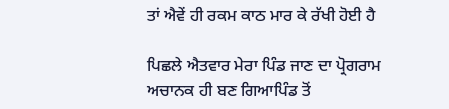ਤਾਂ ਐਵੇਂ ਹੀ ਰਕਮ ਕਾਠ ਮਾਰ ਕੇ ਰੱਖੀ ਹੋਈ ਹੈ

ਪਿਛਲੇ ਐਤਵਾਰ ਮੇਰਾ ਪਿੰਡ ਜਾਣ ਦਾ ਪ੍ਰੋਗਰਾਮ ਅਚਾਨਕ ਹੀ ਬਣ ਗਿਆਪਿੰਡ ਤੋਂ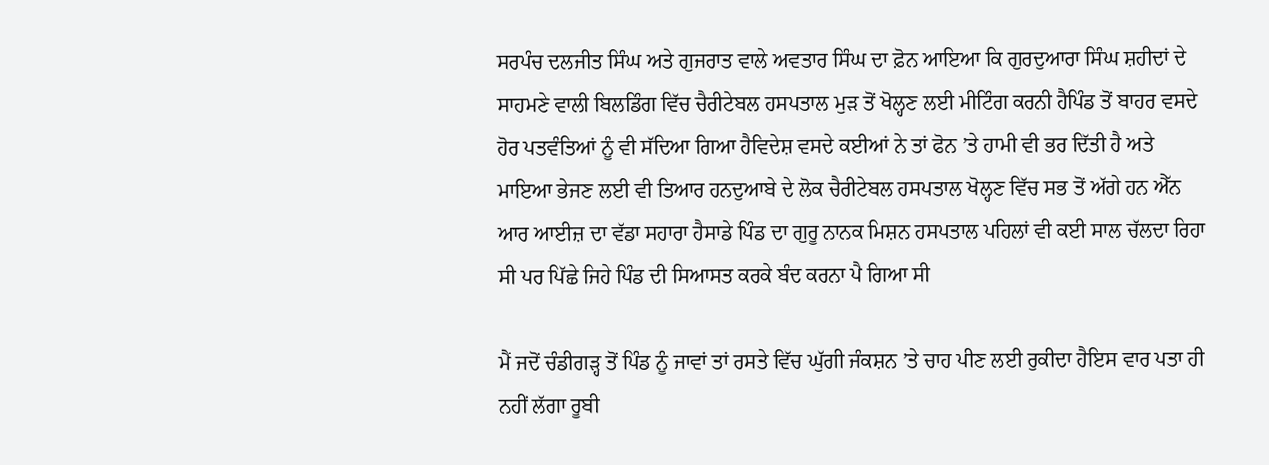ਸਰਪੰਚ ਦਲਜੀਤ ਸਿੰਘ ਅਤੇ ਗੁਜਰਾਤ ਵਾਲੇ ਅਵਤਾਰ ਸਿੰਘ ਦਾ ਫ਼ੋਨ ਆਇਆ ਕਿ ਗੁਰਦੁਆਰਾ ਸਿੰਘ ਸ਼ਹੀਦਾਂ ਦੇ ਸਾਹਮਣੇ ਵਾਲੀ ਬਿਲਡਿੰਗ ਵਿੱਚ ਚੈਰੀਟੇਬਲ ਹਸਪਤਾਲ ਮੁੜ ਤੋਂ ਖੋਲ੍ਹਣ ਲਈ ਮੀਟਿੰਗ ਕਰਨੀ ਹੈਪਿੰਡ ਤੋਂ ਬਾਹਰ ਵਸਦੇ ਹੋਰ ਪਤਵੰਤਿਆਂ ਨੂੰ ਵੀ ਸੱਦਿਆ ਗਿਆ ਹੈਵਿਦੇਸ਼ ਵਸਦੇ ਕਈਆਂ ਨੇ ਤਾਂ ਫੋਨ ’ਤੇ ਹਾਮੀ ਵੀ ਭਰ ਦਿੱਤੀ ਹੈ ਅਤੇ ਮਾਇਆ ਭੇਜਣ ਲਈ ਵੀ ਤਿਆਰ ਹਨਦੁਆਬੇ ਦੇ ਲੋਕ ਚੈਰੀਟੇਬਲ ਹਸਪਤਾਲ ਖੋਲ੍ਹਣ ਵਿੱਚ ਸਭ ਤੋਂ ਅੱਗੇ ਹਨ ਐੱਨ ਆਰ ਆਈਜ਼ ਦਾ ਵੱਡਾ ਸਹਾਰਾ ਹੈਸਾਡੇ ਪਿੰਡ ਦਾ ਗੁਰੂ ਨਾਨਕ ਮਿਸ਼ਨ ਹਸਪਤਾਲ ਪਹਿਲਾਂ ਵੀ ਕਈ ਸਾਲ ਚੱਲਦਾ ਰਿਹਾ ਸੀ ਪਰ ਪਿੱਛੇ ਜਿਹੇ ਪਿੰਡ ਦੀ ਸਿਆਸਤ ਕਰਕੇ ਬੰਦ ਕਰਨਾ ਪੈ ਗਿਆ ਸੀ

ਮੈਂ ਜਦੋਂ ਚੰਡੀਗੜ੍ਹ ਤੋਂ ਪਿੰਡ ਨੂੰ ਜਾਵਾਂ ਤਾਂ ਰਸਤੇ ਵਿੱਚ ਘੁੱਗੀ ਜੰਕਸ਼ਨ ’ਤੇ ਚਾਹ ਪੀਣ ਲਈ ਰੁਕੀਦਾ ਹੈਇਸ ਵਾਰ ਪਤਾ ਹੀ ਨਹੀਂ ਲੱਗਾ ਰੂਬੀ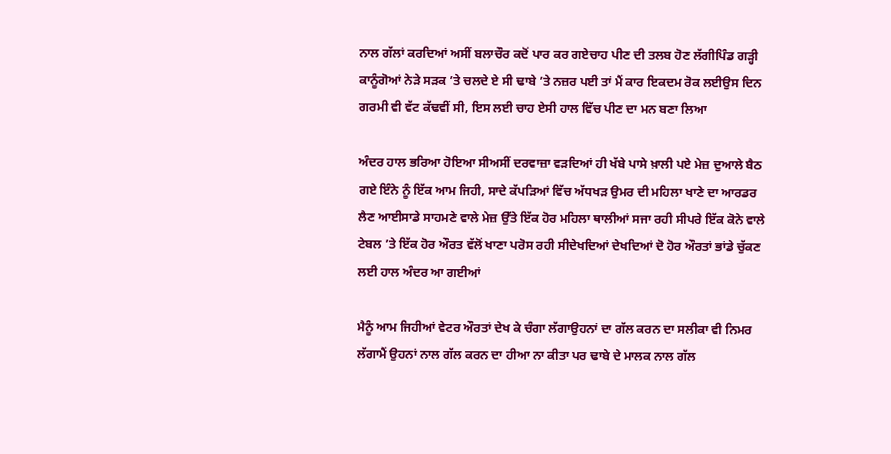ਨਾਲ ਗੱਲਾਂ ਕਰਦਿਆਂ ਅਸੀਂ ਬਲਾਚੌਰ ਕਦੋਂ ਪਾਰ ਕਰ ਗਏਚਾਹ ਪੀਣ ਦੀ ਤਲਬ ਹੋਣ ਲੱਗੀਪਿੰਡ ਗੜ੍ਹੀ ਕਾਨੂੰਗੋਆਂ ਨੇੜੇ ਸੜਕ ’ਤੇ ਚਲਦੇ ਏ ਸੀ ਢਾਬੇ ’ਤੇ ਨਜ਼ਰ ਪਈ ਤਾਂ ਮੈਂ ਕਾਰ ਇਕਦਮ ਰੋਕ ਲਈਉਸ ਦਿਨ ਗਰਮੀ ਵੀ ਵੱਟ ਕੱਢਵੀਂ ਸੀ, ਇਸ ਲਈ ਚਾਹ ਏਸੀ ਹਾਲ ਵਿੱਚ ਪੀਣ ਦਾ ਮਨ ਬਣਾ ਲਿਆ

ਅੰਦਰ ਹਾਲ ਭਰਿਆ ਹੋਇਆ ਸੀਅਸੀਂ ਦਰਵਾਜ਼ਾ ਵੜਦਿਆਂ ਹੀ ਖੱਬੇ ਪਾਸੇ ਖ਼ਾਲੀ ਪਏ ਮੇਜ਼ ਦੁਆਲੇ ਬੈਠ ਗਏ ਇੰਨੇ ਨੂੰ ਇੱਕ ਆਮ ਜਿਹੀ, ਸਾਦੇ ਕੱਪੜਿਆਂ ਵਿੱਚ ਅੱਧਖੜ ਉਮਰ ਦੀ ਮਹਿਲਾ ਖਾਣੇ ਦਾ ਆਰਡਰ ਲੈਣ ਆਈਸਾਡੇ ਸਾਹਮਣੇ ਵਾਲੇ ਮੇਜ਼ ਉੱਤੇ ਇੱਕ ਹੋਰ ਮਹਿਲਾ ਥਾਲੀਆਂ ਸਜਾ ਰਹੀ ਸੀਪਰੇ ਇੱਕ ਕੋਨੇ ਵਾਲੇ ਟੇਬਲ ’ਤੇ ਇੱਕ ਹੋਰ ਔਰਤ ਵੱਲੋਂ ਖਾਣਾ ਪਰੋਸ ਰਹੀ ਸੀਦੇਖਦਿਆਂ ਦੇਖਦਿਆਂ ਦੋ ਹੋਰ ਔਰਤਾਂ ਭਾਂਡੇ ਚੁੱਕਣ ਲਈ ਹਾਲ ਅੰਦਰ ਆ ਗਈਆਂ

ਮੈਨੂੰ ਆਮ ਜਿਹੀਆਂ ਵੇਟਰ ਔਰਤਾਂ ਦੇਖ ਕੇ ਚੰਗਾ ਲੱਗਾਉਹਨਾਂ ਦਾ ਗੱਲ ਕਰਨ ਦਾ ਸਲੀਕਾ ਵੀ ਨਿਮਰ ਲੱਗਾਮੈਂ ਉਹਨਾਂ ਨਾਲ ਗੱਲ ਕਰਨ ਦਾ ਹੀਆ ਨਾ ਕੀਤਾ ਪਰ ਢਾਬੇ ਦੇ ਮਾਲਕ ਨਾਲ ਗੱਲ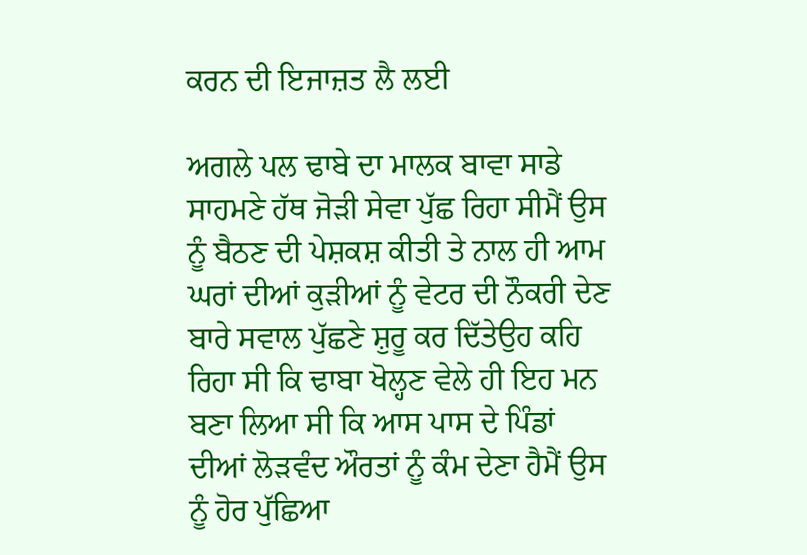ਕਰਨ ਦੀ ਇਜਾਜ਼ਤ ਲੈ ਲਈ

ਅਗਲੇ ਪਲ ਢਾਬੇ ਦਾ ਮਾਲਕ ਬਾਵਾ ਸਾਡੇ ਸਾਹਮਣੇ ਹੱਥ ਜੋੜੀ ਸੇਵਾ ਪੁੱਛ ਰਿਹਾ ਸੀਮੈਂ ਉਸ ਨੂੰ ਬੈਠਣ ਦੀ ਪੇਸ਼ਕਸ਼ ਕੀਤੀ ਤੇ ਨਾਲ ਹੀ ਆਮ ਘਰਾਂ ਦੀਆਂ ਕੁੜੀਆਂ ਨੂੰ ਵੇਟਰ ਦੀ ਨੌਕਰੀ ਦੇਣ ਬਾਰੇ ਸਵਾਲ ਪੁੱਛਣੇ ਸ਼ੁਰੂ ਕਰ ਦਿੱਤੇਉਹ ਕਹਿ ਰਿਹਾ ਸੀ ਕਿ ਢਾਬਾ ਖੋਲ੍ਹਣ ਵੇਲੇ ਹੀ ਇਹ ਮਨ ਬਣਾ ਲਿਆ ਸੀ ਕਿ ਆਸ ਪਾਸ ਦੇ ਪਿੰਡਾਂ ਦੀਆਂ ਲੋੜਵੰਦ ਔਰਤਾਂ ਨੂੰ ਕੰਮ ਦੇਣਾ‌ ਹੈਮੈਂ ਉਸ ਨੂੰ ਹੋਰ ਪੁੱਛਿਆ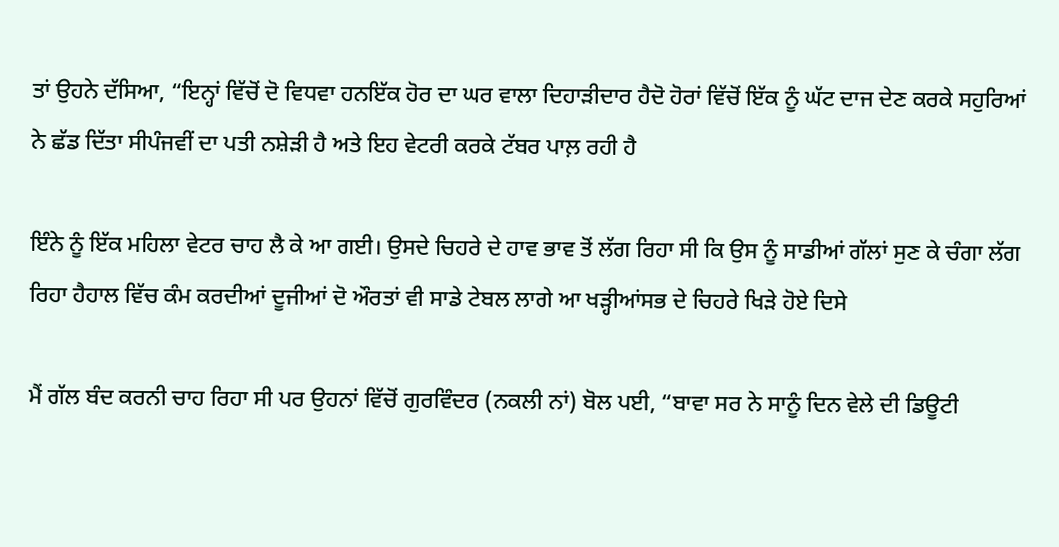ਤਾਂ ਉਹਨੇ ਦੱਸਿਆ, “ਇਨ੍ਹਾਂ ਵਿੱਚੋਂ ਦੋ ਵਿਧਵਾ ਹਨਇੱਕ ਹੋਰ ਦਾ ਘਰ ਵਾਲਾ ਦਿਹਾੜੀਦਾਰ ਹੈਦੋ ਹੋਰਾਂ ਵਿੱਚੋਂ ਇੱਕ ਨੂੰ ਘੱਟ ਦਾਜ ਦੇਣ ਕਰਕੇ ਸਹੁਰਿਆਂ ਨੇ ਛੱਡ ਦਿੱਤਾ ਸੀਪੰਜਵੀਂ ਦਾ ਪਤੀ ਨਸ਼ੇੜੀ ਹੈ ਅਤੇ ਇਹ ਵੇਟਰੀ ਕਰਕੇ ਟੱਬਰ ਪਾਲ਼ ਰਹੀ ਹੈ

ਇੰਨੇ ਨੂੰ ਇੱਕ ਮਹਿਲਾ ਵੇਟਰ ਚਾਹ ਲੈ ਕੇ ਆ ਗਈ। ਉਸਦੇ ਚਿਹਰੇ ਦੇ ਹਾਵ ਭਾਵ ਤੋਂ ਲੱਗ ਰਿਹਾ ਸੀ ਕਿ ਉਸ ਨੂੰ ਸਾਡੀਆਂ ਗੱਲਾਂ ਸੁਣ ਕੇ ਚੰਗਾ ਲੱਗ ਰਿਹਾ ਹੈਹਾਲ ਵਿੱਚ ਕੰਮ ਕਰਦੀਆਂ ਦੂਜੀਆਂ ਦੋ ਔਰਤਾਂ ਵੀ ਸਾਡੇ ਟੇਬਲ ਲਾਗੇ ਆ ਖੜ੍ਹੀਆਂਸਭ ਦੇ ਚਿਹਰੇ ਖਿੜੇ ਹੋਏ ਦਿਸੇ

ਮੈਂ ਗੱਲ ਬੰਦ ਕਰਨੀ ਚਾਹ ਰਿਹਾ ਸੀ ਪਰ ਉਹਨਾਂ ਵਿੱਚੋਂ ਗੁਰਵਿੰਦਰ (ਨਕਲੀ ਨਾਂ) ਬੋਲ ਪਈ, “ਬਾਵਾ ਸਰ ਨੇ ਸਾਨੂੰ ਦਿਨ ਵੇਲੇ ਦੀ ਡਿਊਟੀ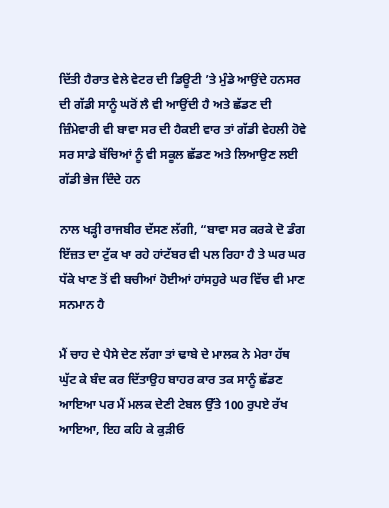ਦਿੱਤੀ ਹੈਰਾਤ ਵੇਲੇ ਵੇਟਰ ਦੀ ਡਿਊਟੀ ’ਤੇ ਮੁੰਡੇ ਆਉਂਦੇ ਹਨਸਰ ਦੀ ਗੱਡੀ ਸਾਨੂੰ ਘਰੋਂ ਲੈ ਵੀ ਆਉਂਦੀ ਹੈ ਅਤੇ ਛੱਡਣ ਦੀ ਜ਼ਿੰਮੇਵਾਰੀ ਵੀ ਬਾਵਾ ਸਰ ਦੀ ਹੈਕਈ ਵਾਰ ਤਾਂ ਗੱਡੀ ਵੇਹਲੀ ਹੋਵੇ ਸਰ ਸਾਡੇ ਬੱਚਿਆਂ ਨੂੰ ਵੀ ਸਕੂਲ ਛੱਡਣ ਅਤੇ ਲਿਆਉਣ ਲਈ ਗੱਡੀ ਭੇਜ ਦਿੰਦੇ ਹਨ

ਨਾਲ ਖੜ੍ਹੀ ਰਾਜਬੀਰ ਦੱਸਣ ਲੱਗੀ, “ਬਾਵਾ ਸਰ ਕਰਕੇ ਦੋ ਡੰਗ ਇੱਜ਼ਤ ਦਾ ਟੁੱਕ ਖਾ ਰਹੇ ਹਾਂਟੱਬਰ ਵੀ ਪਲ ਰਿਹਾ ਹੈ ਤੇ ਘਰ ਘਰ ਧੱਕੇ ਖਾਣ ਤੋਂ ਵੀ ਬਚੀਆਂ ਹੋਈਆਂ ਹਾਂਸਹੁਰੇ ਘਰ ਵਿੱਚ ਵੀ ਮਾਣ ਸਨਮਾਨ ਹੈ

ਮੈਂ ਚਾਹ ਦੇ ਪੈਸੇ ਦੇਣ ਲੱਗਾ ਤਾਂ ਢਾਬੇ ਦੇ ਮਾਲਕ ਨੇ ਮੇਰਾ ਹੱਥ ਘੁੱਟ ਕੇ ਬੰਦ ਕਰ ਦਿੱਤਾਉਹ ਬਾਹਰ ਕਾਰ ਤਕ ਸਾਨੂੰ ਛੱਡਣ ਆਇਆ ਪਰ ਮੈਂ ਮਲਕ ਦੇਣੀ ਟੇਬਲ ਉੱਤੇ 100 ਰੁਪਏ ਰੱਖ ਆਇਆ, ਇਹ ਕਹਿ ਕੇ ਕੁੜੀਓ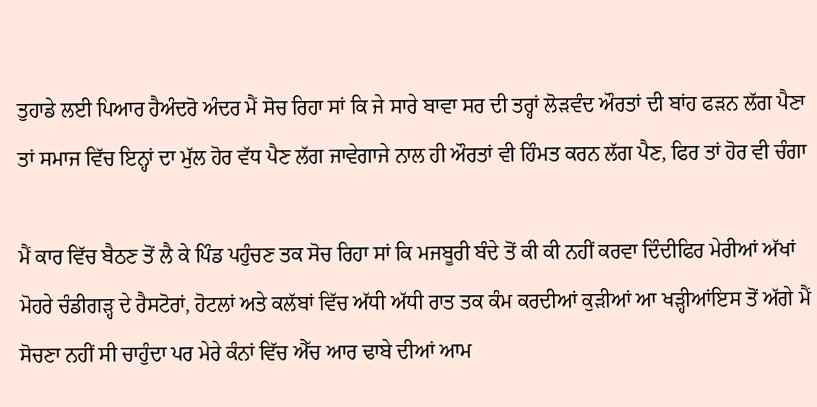ਤੁਹਾਡੇ ਲਈ ਪਿਆਰ ਹੈਅੰਦਰੋ ਅੰਦਰ ਮੈਂ ਸੋਚ ਰਿਹਾ ਸਾਂ ਕਿ ਜੇ ਸਾਰੇ ਬਾਵਾ ਸਰ ਦੀ ਤਰ੍ਹਾਂ ਲੋੜਵੰਦ ਔਰਤਾਂ ਦੀ ਬਾਂਹ ਫੜਨ ਲੱਗ ਪੈਣਾ ਤਾਂ ਸਮਾਜ ਵਿੱਚ ਇਨ੍ਹਾਂ ਦਾ ਮੁੱਲ ਹੋਰ ਵੱਧ ਪੈਣ ਲੱਗ ਜਾਵੇਗਾਜੇ ਨਾਲ ਹੀ ਔਰਤਾਂ ਵੀ ਹਿੰਮਤ ਕਰਨ ਲੱਗ ਪੈਣ, ਫਿਰ ਤਾਂ ਹੋਰ ਵੀ ਚੰਗਾ

ਮੈਂ ਕਾਰ ਵਿੱਚ ਬੈਠਣ ਤੋਂ ਲੈ ਕੇ ਪਿੰਡ ਪਹੁੰਚਣ ਤਕ ਸੋਚ ਰਿਹਾ ਸਾਂ ਕਿ ਮਜਬੂਰੀ ਬੰਦੇ ਤੋਂ ਕੀ ਕੀ ਨਹੀਂ ਕਰਵਾ ਦਿੰਦੀਫਿਰ ਮੇਰੀਆਂ ਅੱਖਾਂ ਮੋਹਰੇ ਚੰਡੀਗੜ੍ਹ ਦੇ ਰੈਸਟੋਰਾਂ, ਹੋਟਲਾਂ ਅਤੇ ਕਲੱਬਾਂ ਵਿੱਚ ਅੱਧੀ ਅੱਧੀ ਰਾਤ ਤਕ ਕੰਮ ਕਰਦੀਆਂ ਕੁੜੀਆਂ ਆ ਖੜ੍ਹੀਆਂਇਸ ਤੋਂ ਅੱਗੇ ਮੈਂ ਸੋਚਣਾ ਨਹੀਂ ਸੀ ਚਾਹੁੰਦਾ ਪਰ ਮੇਰੇ ਕੰਨਾਂ ਵਿੱਚ ਐੱਚ ਆਰ ਢਾਬੇ ਦੀਆਂ ਆਮ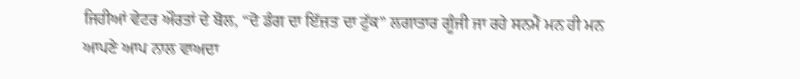ਜਿਹੀਆਂ ਵੇਟਰ ਔਰਤਾਂ ਦੇ ਬੋਲ, “ਦੋ ਡੰਗ ਦਾ ਇੱਜ਼ਤ ਦਾ ਟੁੱਕ” ਲਗਾਤਾਰ ਗੂੰਜੀ ਜਾ ਰਹੇ ਸਨਮੈਂ ਮਨ ਹੀ ਮਨ ਆਪਣੇ ਆਪ ਨਾਲ ਵਾਅਦਾ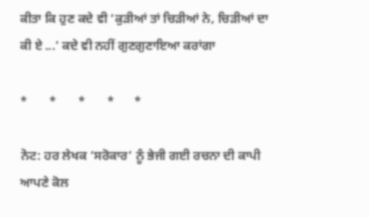ਕੀਤਾ ਕਿ ਹੁਣ ਕਦੇ ਵੀ ‘ਕੁੜੀਆਂ ਤਾਂ ਚਿੜੀਆਂ ਨੇ, ਚਿੜੀਆਂ ਦਾ ਕੀ ਏ ...’ ਕਦੇ ਵੀ ਨਹੀਂ ਗੁਣਗੁਣਾਇਆ ਕਰਾਂਗਾ

*       *       *       *      *

ਨੋਟ: ਹਰ ਲੇਖਕ ‘ਸਰੋਕਾਰ’ ਨੂੰ ਭੇਜੀ ਗਈ ਰਚਨਾ ਦੀ ਕਾਪੀ ਆਪਣੇ ਕੋਲ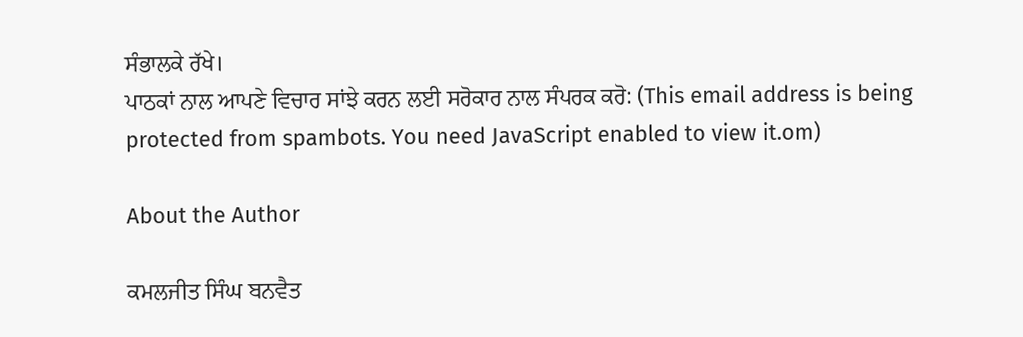ਸੰਭਾਲਕੇ ਰੱਖੇ।
ਪਾਠਕਾਂ ਨਾਲ ਆਪਣੇ ਵਿਚਾਰ ਸਾਂਝੇ ਕਰਨ ਲਈ ਸਰੋਕਾਰ ਨਾਲ ਸੰਪਰਕ ਕਰੋ: (This email address is being protected from spambots. You need JavaScript enabled to view it.om)

About the Author

ਕਮਲਜੀਤ ਸਿੰਘ ਬਨਵੈਤ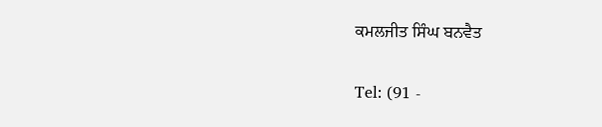ਕਮਲਜੀਤ ਸਿੰਘ ਬਨਵੈਤ

Tel: (91 -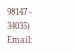98147 - 34035)
Email: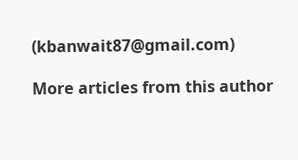(kbanwait87@gmail.com)

More articles from this author